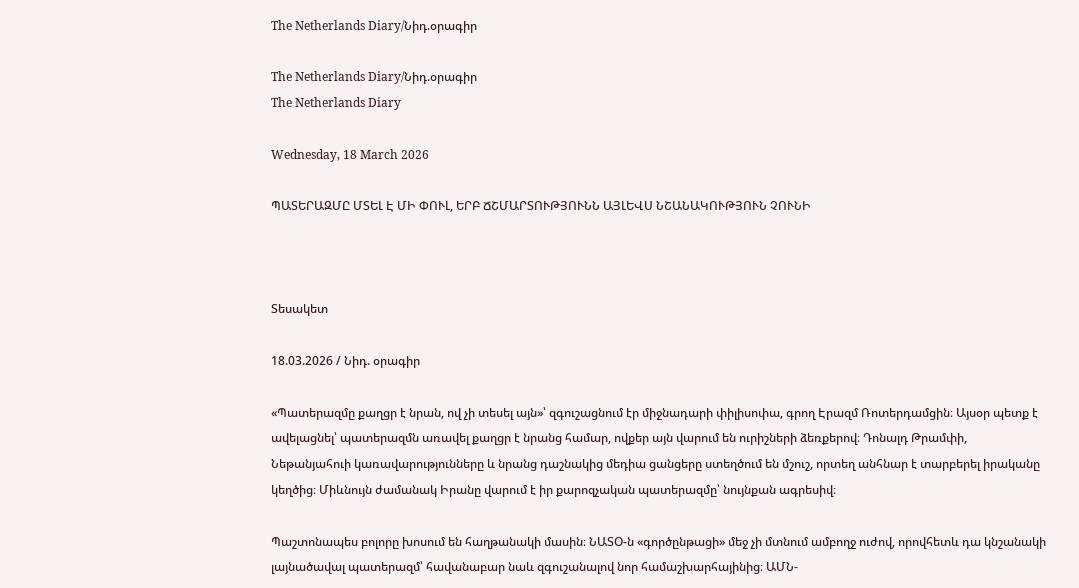The Netherlands Diary/Նիդ.օրագիր

The Netherlands Diary/Նիդ.օրագիր
The Netherlands Diary

Wednesday, 18 March 2026

ՊԱՏԵՐԱԶՄԸ ՄՏԵԼ Է ՄԻ ՓՈՒԼ, ԵՐԲ ՃՇՄԱՐՏՈՒԹՅՈՒՆՆ ԱՅԼԵՎՍ ՆՇԱՆԱԿՈՒԹՅՈՒՆ ՉՈՒՆԻ



Տեսակետ

18.03.2026 / Նիդ. օրագիր

«Պատերազմը քաղցր է նրան, ով չի տեսել այն»՝ զգուշացնում էր միջնադարի փիլիսոփա, գրող Էրազմ Ռոտերդամցին։ Այսօր պետք է ավելացնել՝ պատերազմն առավել քաղցր է նրանց համար, ովքեր այն վարում են ուրիշների ձեռքերով։ Դոնալդ Թրամփի, Նեթանյահուի կառավարությունները և նրանց դաշնակից մեդիա ցանցերը ստեղծում են մշուշ, որտեղ անհնար է տարբերել իրականը կեղծից։ Միևնույն ժամանակ Իրանը վարում է իր քարոզչական պատերազմը՝ նույնքան ագրեսիվ։

Պաշտոնապես բոլորը խոսում են հաղթանակի մասին։ ՆԱՏՕ-ն «գործընթացի» մեջ չի մտնում ամբողջ ուժով, որովհետև դա կնշանակի լայնածավալ պատերազմ՝ հավանաբար նաև զգուշանալով նոր համաշխարհայինից։ ԱՄՆ-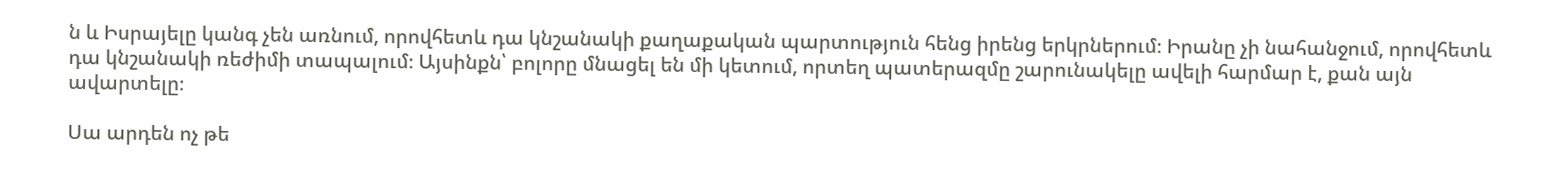ն և Իսրայելը կանգ չեն առնում, որովհետև դա կնշանակի քաղաքական պարտություն հենց իրենց երկրներում։ Իրանը չի նահանջում, որովհետև դա կնշանակի ռեժիմի տապալում։ Այսինքն՝ բոլորը մնացել են մի կետում, որտեղ պատերազմը շարունակելը ավելի հարմար է, քան այն ավարտելը։

Սա արդեն ոչ թե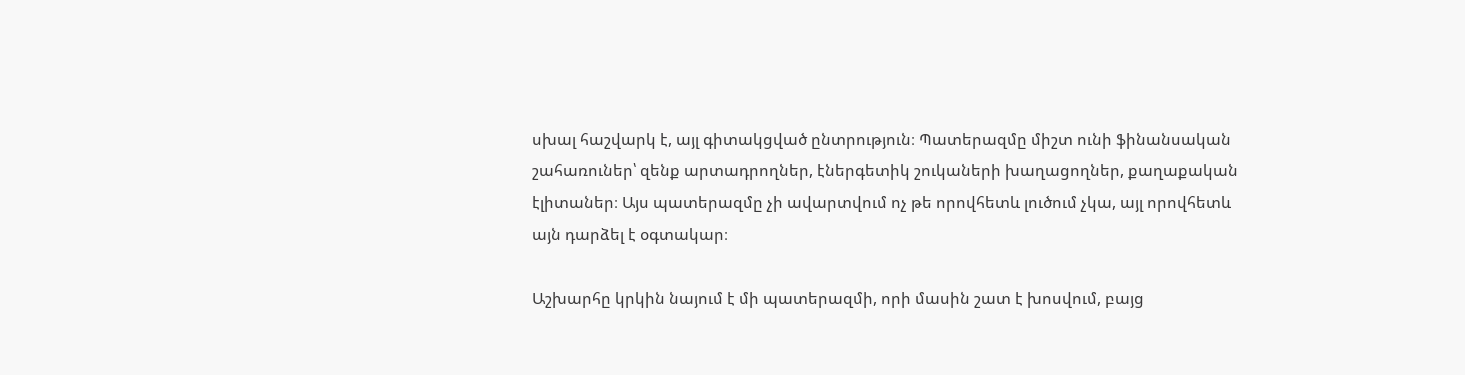սխալ հաշվարկ է, այլ գիտակցված ընտրություն։ Պատերազմը միշտ ունի ֆինանսական շահառուներ՝ զենք արտադրողներ, էներգետիկ շուկաների խաղացողներ, քաղաքական էլիտաներ։ Այս պատերազմը չի ավարտվում ոչ թե որովհետև լուծում չկա, այլ որովհետև այն դարձել է օգտակար։

Աշխարհը կրկին նայում է մի պատերազմի, որի մասին շատ է խոսվում, բայց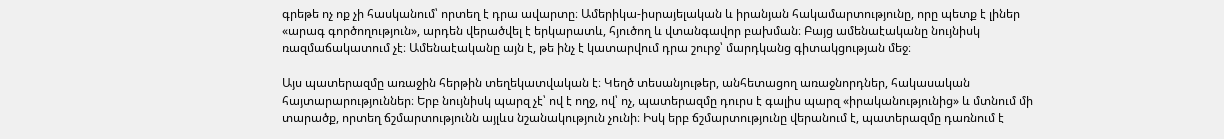գրեթե ոչ ոք չի հասկանում՝ որտեղ է դրա ավարտը։ Ամերիկա-իսրայելական և իրանյան հակամարտությունը, որը պետք է լիներ «արագ գործողություն», արդեն վերածվել է երկարատև, հյուծող և վտանգավոր բախման։ Բայց ամենաէականը նույնիսկ ռազմաճակատում չէ։ Ամենաէականը այն է, թե ինչ է կատարվում դրա շուրջ՝ մարդկանց գիտակցության մեջ։

Այս պատերազմը առաջին հերթին տեղեկատվական է։ Կեղծ տեսանյութեր, անհետացող առաջնորդներ, հակասական հայտարարություններ։ Երբ նույնիսկ պարզ չէ՝ ով է ողջ, ով՝ ոչ, պատերազմը դուրս է գալիս պարզ «իրականությունից» և մտնում մի տարածք, որտեղ ճշմարտությունն այլևս նշանակություն չունի։ Իսկ երբ ճշմարտությունը վերանում է, պատերազմը դառնում է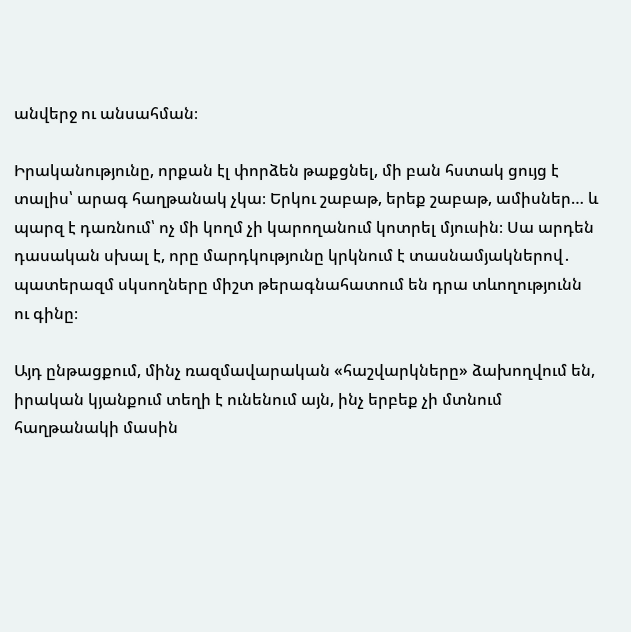անվերջ ու անսահման։

Իրականությունը, որքան էլ փորձեն թաքցնել, մի բան հստակ ցույց է տալիս՝ արագ հաղթանակ չկա։ Երկու շաբաթ, երեք շաբաթ, ամիսներ… և պարզ է դառնում՝ ոչ մի կողմ չի կարողանում կոտրել մյուսին։ Սա արդեն դասական սխալ է, որը մարդկությունը կրկնում է տասնամյակներով․ պատերազմ սկսողները միշտ թերագնահատում են դրա տևողությունն ու գինը։

Այդ ընթացքում, մինչ ռազմավարական «հաշվարկները» ձախողվում են, իրական կյանքում տեղի է ունենում այն, ինչ երբեք չի մտնում հաղթանակի մասին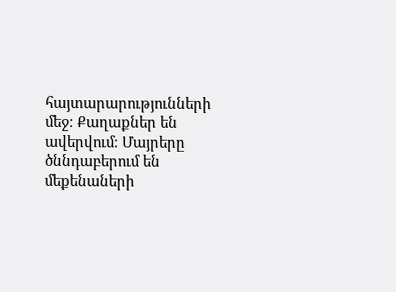հայտարարությունների մեջ։ Քաղաքներ են ավերվում։ Մայրերը ծննդաբերում են մեքենաների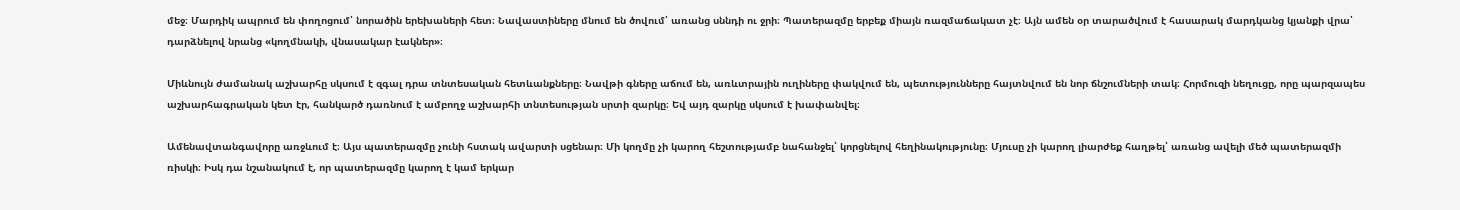մեջ։ Մարդիկ ապրում են փողոցում՝ նորածին երեխաների հետ։ Նավաստիները մնում են ծովում՝ առանց սննդի ու ջրի։ Պատերազմը երբեք միայն ռազմաճակատ չէ։ Այն ամեն օր տարածվում է հասարակ մարդկանց կյանքի վրա՝ դարձնելով նրանց «կողմնակի, վնասակար էակներ»։

Միևնույն ժամանակ աշխարհը սկսում է զգալ դրա տնտեսական հետևանքները։ Նավթի գները աճում են, առևտրային ուղիները փակվում են, պետությունները հայտնվում են նոր ճնշումների տակ։ Հորմուզի նեղուցը, որը պարզապես աշխարհագրական կետ էր, հանկարծ դառնում է ամբողջ աշխարհի տնտեսության սրտի զարկը։ Եվ այդ զարկը սկսում է խափանվել։

Ամենավտանգավորը առջևում է։ Այս պատերազմը չունի հստակ ավարտի սցենար։ Մի կողմը չի կարող հեշտությամբ նահանջել՝ կորցնելով հեղինակությունը։ Մյուսը չի կարող լիարժեք հաղթել՝ առանց ավելի մեծ պատերազմի ռիսկի։ Իսկ դա նշանակում է, որ պատերազմը կարող է կամ երկար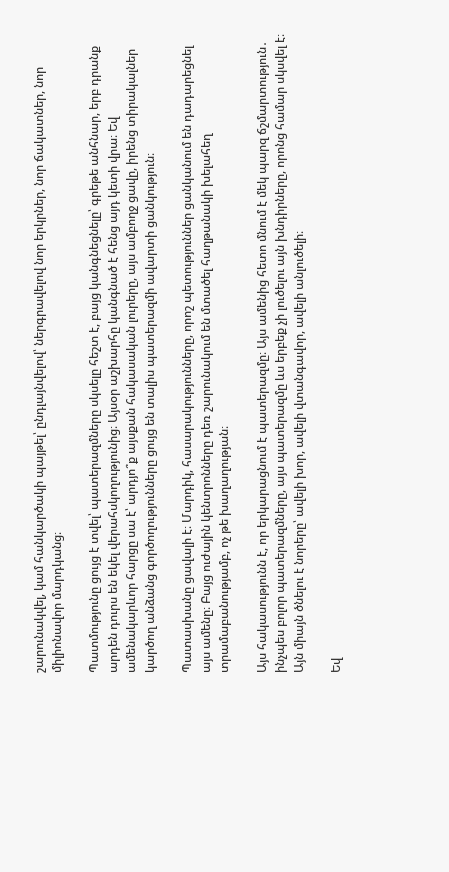շարունակվել, կամ հանկարծակի պայթել՝ ընդլայնվելով՝ ներգրավելով նոր երկրներ, նոր ճակատներ, նոր միլիոնավոր մարդկանց։

Պատմությունը ցույց է տվել՝ պատերազմները սկսելը հեշտ է, բայց կանգնեցնելը՝ գրեթե անհնար, երբ դրանք արդեն դուրս են եկել վերահսկողությունից։ Այսօր աշխարհը կանգնած է հենց այդ կետի վրա։ Եվ ամենակարևոր հարցը սա է՝ արդյո՞ք այսքան հակասական լուրերը, այս ամբողջ ցավը, իրենց տիրակալներ կարծող անձանց գործողությունները ցույց են տալիս պատերազմի ավարտի ցանկություն։

Պատասխանը ցավալի է։ Մարդիկ, հասարակությունները, որոշ պետություններ ցանկանում են դադարեցնել այս ամենը։ Բայց ուժային կենտրոնները դեռ շարունակում են մտածել հաղթանակի խելահեղ տրամաբանությամբ, ոչ թե խաղաղության։

Այս հակասությունն է, որ երկարացնում է պատերազմը։ Այս ամենից հետո մնում է մեկ պարզ ճշմարտություն․ ինչպես բոլոր պատերազմները, այս պատերազմը ևս երբեք չի լուծելու այն խնդիրները, որոնց համար սկսվել է։ Այն միայն ծնելու է նորերը՝ ավելի խոր, ավելի վտանգավոր, ավելի անլուծելի։

Եվ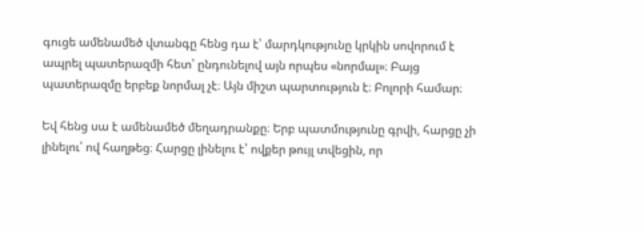գուցե ամենամեծ վտանգը հենց դա է՝ մարդկությունը կրկին սովորում է ապրել պատերազմի հետ՝ ընդունելով այն որպես «նորմալ»։ Բայց պատերազմը երբեք նորմալ չէ։ Այն միշտ պարտություն է։ Բոլորի համար։

Եվ հենց սա է ամենամեծ մեղադրանքը։ Երբ պատմությունը գրվի, հարցը չի լինելու՝ ով հաղթեց։ Հարցը լինելու է՝ ովքեր թույլ տվեցին, որ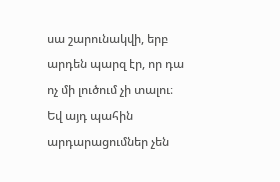սա շարունակվի, երբ արդեն պարզ էր, որ դա ոչ մի լուծում չի տալու։ Եվ այդ պահին արդարացումներ չեն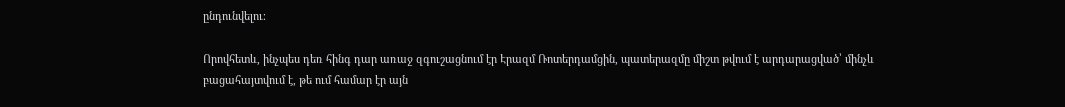ընդունվելու։

Որովհետև, ինչպես դեռ հինգ դար առաջ զգուշացնում էր Էրազմ Ռոտերդամցին, պատերազմը միշտ թվում է արդարացված՝ մինչև բացահայտվում է, թե ում համար էր այն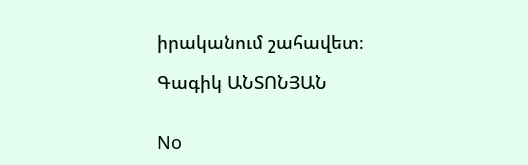իրականում շահավետ։

Գագիկ ԱՆՏՈՆՅԱՆ


No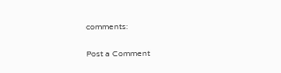comments:

Post a Comment